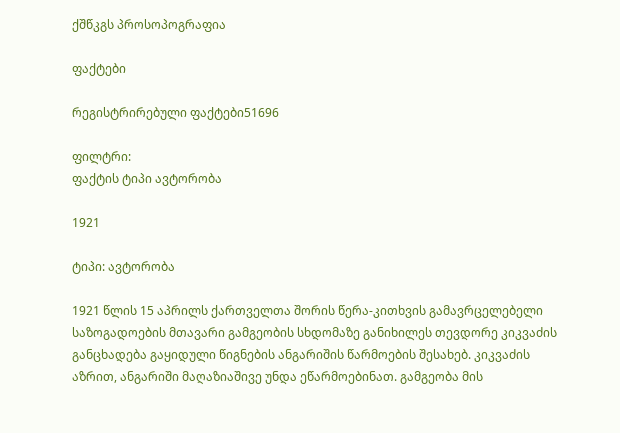ქშწკგს პროსოპოგრაფია

ფაქტები

რეგისტრირებული ფაქტები51696

ფილტრი:
ფაქტის ტიპი ავტორობა

1921

ტიპი: ავტორობა

1921 წლის 15 აპრილს ქართველთა შორის წერა-კითხვის გამავრცელებელი საზოგადოების მთავარი გამგეობის სხდომაზე განიხილეს თევდორე კიკვაძის განცხადება გაყიდული წიგნების ანგარიშის წარმოების შესახებ. კიკვაძის აზრით, ანგარიში მაღაზიაშივე უნდა ეწარმოებინათ. გამგეობა მის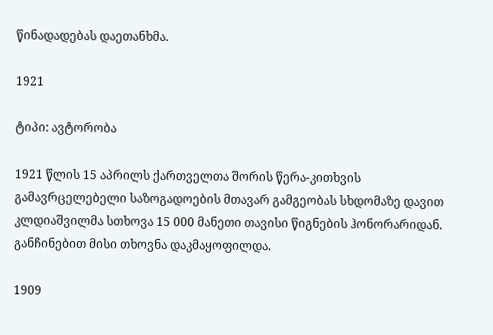წინადადებას დაეთანხმა.

1921

ტიპი: ავტორობა

1921 წლის 15 აპრილს ქართველთა შორის წერა-კითხვის გამავრცელებელი საზოგადოების მთავარ გამგეობას სხდომაზე დავით კლდიაშვილმა სთხოვა 15 000 მანეთი თავისი წიგნების ჰონორარიდან. განჩინებით მისი თხოვნა დაკმაყოფილდა.

1909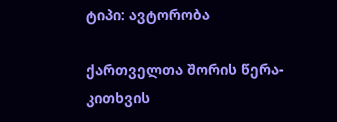ტიპი: ავტორობა

ქართველთა შორის წერა-კითხვის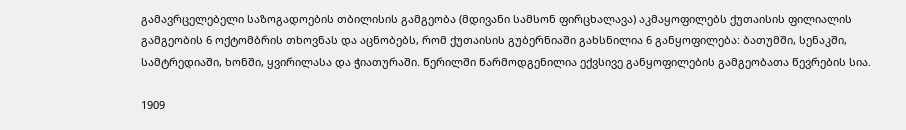გამავრცელებელი საზოგადოების თბილისის გამგეობა (მდივანი სამსონ ფირცხალავა) აკმაყოფილებს ქუთაისის ფილიალის გამგეობის 6 ოქტომბრის თხოვნას და აცნობებს, რომ ქუთაისის გუბერნიაში გახსნილია 6 განყოფილება: ბათუმში, სენაკში, სამტრედიაში, ხონში, ყვირილასა და ჭიათურაში. წერილში წარმოდგენილია ექვსივე განყოფილების გამგეობათა წევრების სია.

1909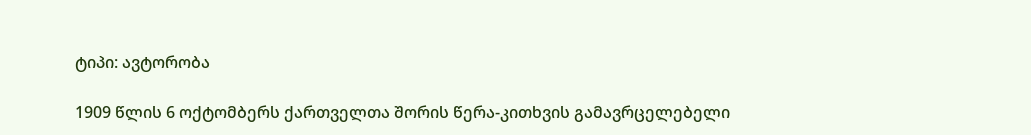ტიპი: ავტორობა

1909 წლის 6 ოქტომბერს ქართველთა შორის წერა-კითხვის გამავრცელებელი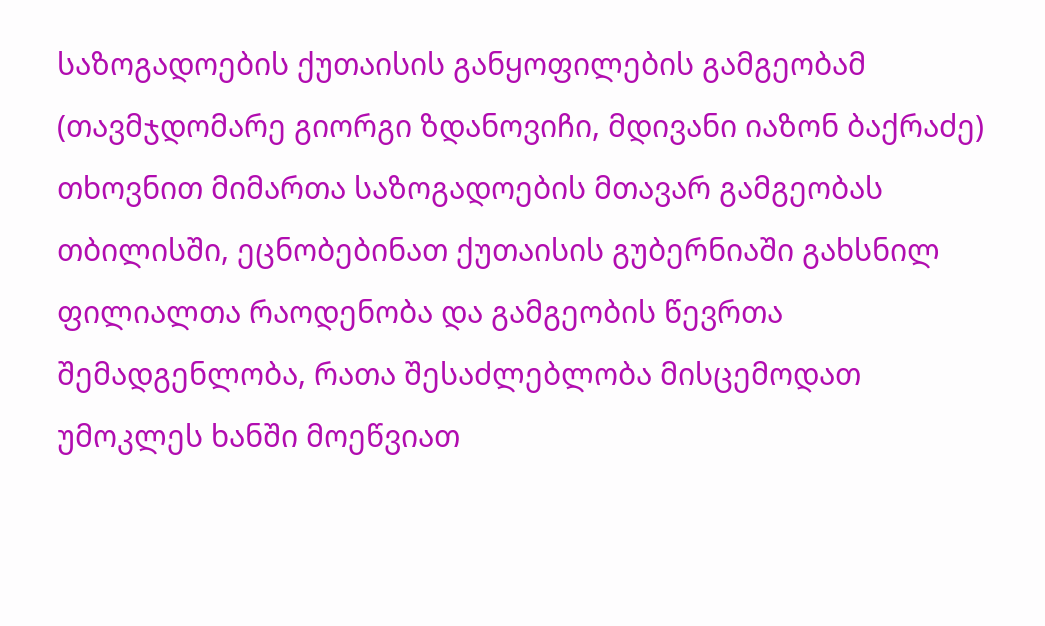საზოგადოების ქუთაისის განყოფილების გამგეობამ (თავმჯდომარე გიორგი ზდანოვიჩი, მდივანი იაზონ ბაქრაძე) თხოვნით მიმართა საზოგადოების მთავარ გამგეობას თბილისში, ეცნობებინათ ქუთაისის გუბერნიაში გახსნილ ფილიალთა რაოდენობა და გამგეობის წევრთა შემადგენლობა, რათა შესაძლებლობა მისცემოდათ უმოკლეს ხანში მოეწვიათ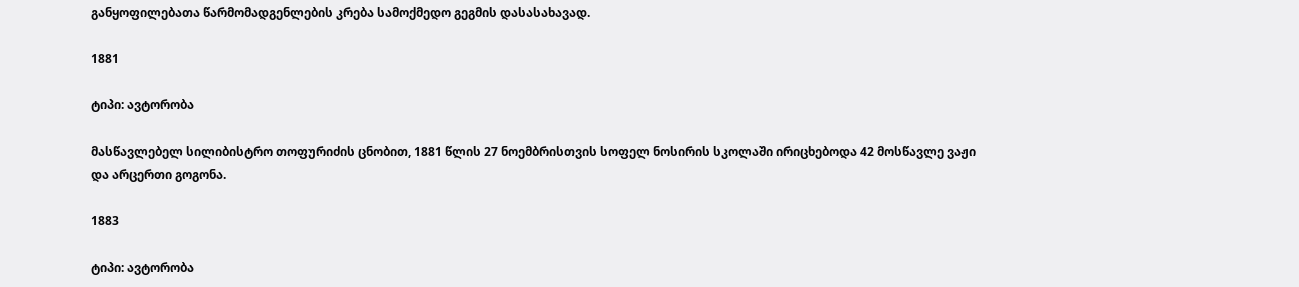განყოფილებათა წარმომადგენლების კრება სამოქმედო გეგმის დასასახავად.

1881

ტიპი: ავტორობა

მასწავლებელ სილიბისტრო თოფურიძის ცნობით, 1881 წლის 27 ნოემბრისთვის სოფელ ნოსირის სკოლაში ირიცხებოდა 42 მოსწავლე ვაჟი და არცერთი გოგონა.

1883

ტიპი: ავტორობა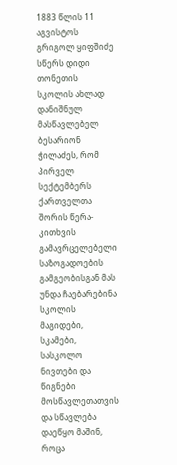1883 წლის 11 აგვისტოს გრიგოლ ყიფშიძე სწერს დიდი თონეთის სკოლის ახლად დანიშნულ მასწავლებელ ბესარიონ ჭილაძეს, რომ პირველ სექტემბერს ქართველთა შორის წერა-კითხვის გამავრცელებელი საზოგადოების გამგეობისგან მას უნდა ჩაებარებინა სკოლის მაგიდები, სკამები, სასკოლო ნივთები და წიგნები მოსწავლეთათვის და სწავლება დაეწყო მაშინ, როცა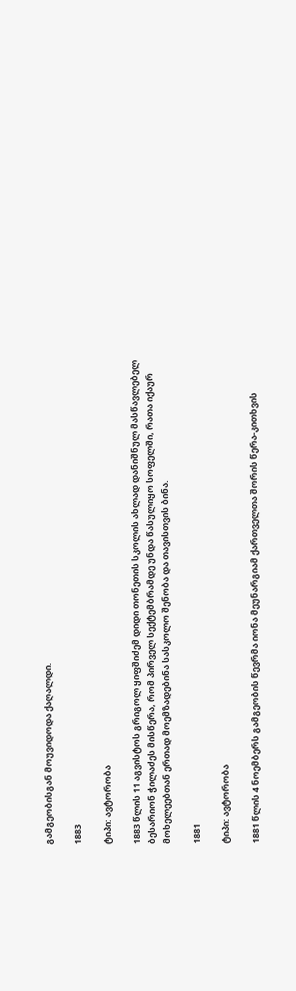გამგეობისგან მოუვიდოდა ქაღალდი.

1883

ტიპი: ავტორობა

1883 წლის 11 აგვისტოს გრიგოლ ყიფშიძემ დიდი თონეთის სკოლის ახლად დანიშნულ მასწავლებელ ბესარიონ ჭილაძეს მისწერა, რომ პირველ სექტემბრამდე უნდა წასულიყო სოფელში, რათა იქაურ მოხელეებთან ერთად მოემზადებინა სასკოლო შენობა და თავისთვის ბინა.

1881

ტიპი: ავტორობა

1881 წლის 4 ნოემბერს გამგეობის წევრმა იონა მეუნარგიამ ქართველთა შორის წერა-კითხვის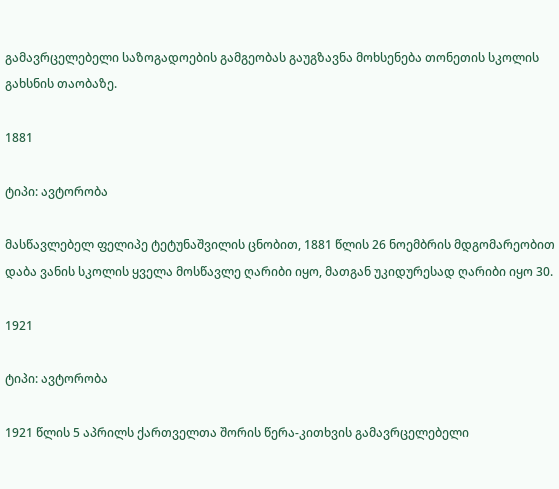გამავრცელებელი საზოგადოების გამგეობას გაუგზავნა მოხსენება თონეთის სკოლის გახსნის თაობაზე.

1881

ტიპი: ავტორობა

მასწავლებელ ფელიპე ტეტუნაშვილის ცნობით, 1881 წლის 26 ნოემბრის მდგომარეობით დაბა ვანის სკოლის ყველა მოსწავლე ღარიბი იყო, მათგან უკიდურესად ღარიბი იყო 30.

1921

ტიპი: ავტორობა

1921 წლის 5 აპრილს ქართველთა შორის წერა-კითხვის გამავრცელებელი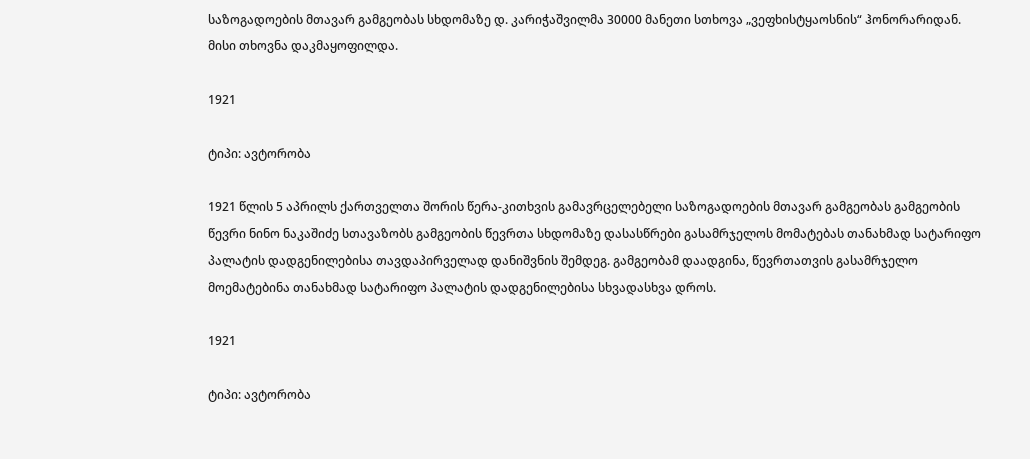საზოგადოების მთავარ გამგეობას სხდომაზე დ. კარიჭაშვილმა 30000 მანეთი სთხოვა „ვეფხისტყაოსნის“ ჰონორარიდან. მისი თხოვნა დაკმაყოფილდა.

1921

ტიპი: ავტორობა

1921 წლის 5 აპრილს ქართველთა შორის წერა-კითხვის გამავრცელებელი საზოგადოების მთავარ გამგეობას გამგეობის წევრი ნინო ნაკაშიძე სთავაზობს გამგეობის წევრთა სხდომაზე დასასწრები გასამრჯელოს მომატებას თანახმად სატარიფო პალატის დადგენილებისა თავდაპირველად დანიშვნის შემდეგ. გამგეობამ დაადგინა, წევრთათვის გასამრჯელო მოემატებინა თანახმად სატარიფო პალატის დადგენილებისა სხვადასხვა დროს.

1921

ტიპი: ავტორობა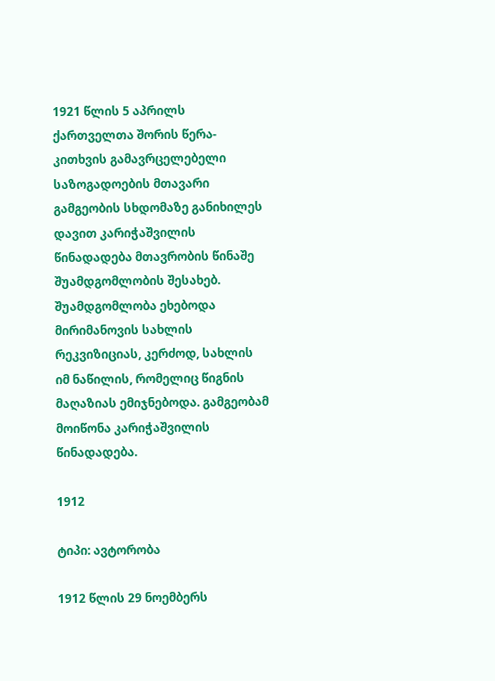1921 წლის 5 აპრილს ქართველთა შორის წერა-კითხვის გამავრცელებელი საზოგადოების მთავარი გამგეობის სხდომაზე განიხილეს დავით კარიჭაშვილის წინადადება მთავრობის წინაშე შუამდგომლობის შესახებ. შუამდგომლობა ეხებოდა მირიმანოვის სახლის რეკვიზიციას, კერძოდ, სახლის იმ ნაწილის, რომელიც წიგნის მაღაზიას ემიჯნებოდა. გამგეობამ მოიწონა კარიჭაშვილის წინადადება.

1912

ტიპი: ავტორობა

1912 წლის 29 ნოემბერს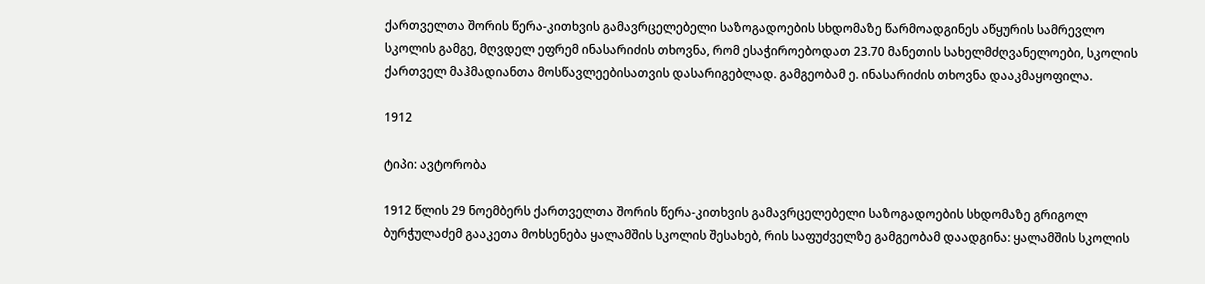ქართველთა შორის წერა-კითხვის გამავრცელებელი საზოგადოების სხდომაზე წარმოადგინეს აწყურის სამრევლო სკოლის გამგე, მღვდელ ეფრემ ინასარიძის თხოვნა, რომ ესაჭიროებოდათ 23.70 მანეთის სახელმძღვანელოები, სკოლის ქართველ მაჰმადიანთა მოსწავლეებისათვის დასარიგებლად. გამგეობამ ე. ინასარიძის თხოვნა დააკმაყოფილა.

1912

ტიპი: ავტორობა

1912 წლის 29 ნოემბერს ქართველთა შორის წერა-კითხვის გამავრცელებელი საზოგადოების სხდომაზე გრიგოლ ბურჭულაძემ გააკეთა მოხსენება ყალამშის სკოლის შესახებ, რის საფუძველზე გამგეობამ დაადგინა: ყალამშის სკოლის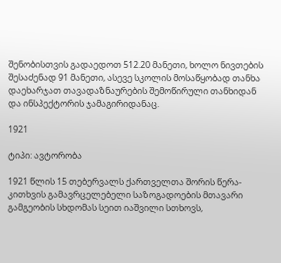შენობისთვის გადაედოთ 512.20 მანეთი, ხოლო ნივთების შესაძენად 91 მანეთი, ასევე სკოლის მოსაწყობად თანხა დაეხარჯათ თავადაზნაურების შემოწირული თანხიდან და ინსპექტორის ჯამაგირიდანაც.

1921

ტიპი: ავტორობა

1921 წლის 15 თებერვალს ქართველთა შორის წერა-კითხვის გამავრცელებელი საზოგადოების მთავარი გამგეობის სხდომას სეით იაშვილი სთხოვს,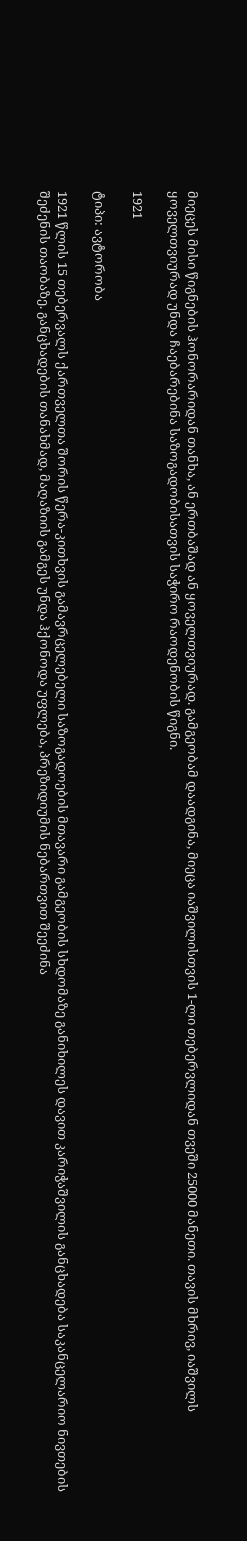მიეცეს მისი წიგნების ჰონორარიდან თანხა, ან ერთბაშად ან ყოველთვიურად. გამგეობამ დაადგინა, მიეცა იაშვილისთვის 1-ლი თებერვლიდან თვეში 25000 მანეთი. თავის მხრივ, იაშვილს ყოველთვიურად უნდა ჩაებარებინა საზოგადობისათვის საჭირო რაოდენობის წიგნი.

1921

ტიპი: ავტორობა

1921 წლის 15 თებერვალს ქართველთა შორის წერა-კითხვის გამავრცელებელი საზოგადოების მთავარი გამგეობის სხდომაზე განიხილეს დავით კარიჭაშვილის განცხადება საკანცელარიო ნივთების შეძენის თაობაზე. განცხადების თანახმად, მაღაზიის გამგეს უნდა ჰქონოდა უფლება, პრეზიდიუმის ნებართვით შეეძინა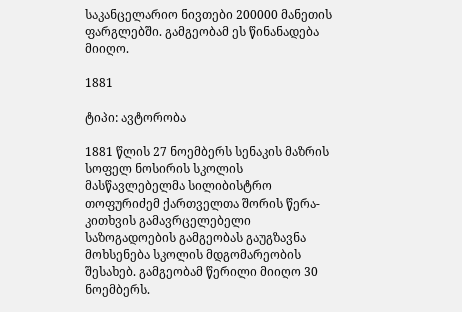საკანცელარიო ნივთები 200000 მანეთის ფარგლებში. გამგეობამ ეს წინანადება მიიღო.

1881

ტიპი: ავტორობა

1881 წლის 27 ნოემბერს სენაკის მაზრის სოფელ ნოსირის სკოლის მასწავლებელმა სილიბისტრო თოფურიძემ ქართველთა შორის წერა-კითხვის გამავრცელებელი საზოგადოების გამგეობას გაუგზავნა მოხსენება სკოლის მდგომარეობის შესახებ. გამგეობამ წერილი მიიღო 30 ნოემბერს.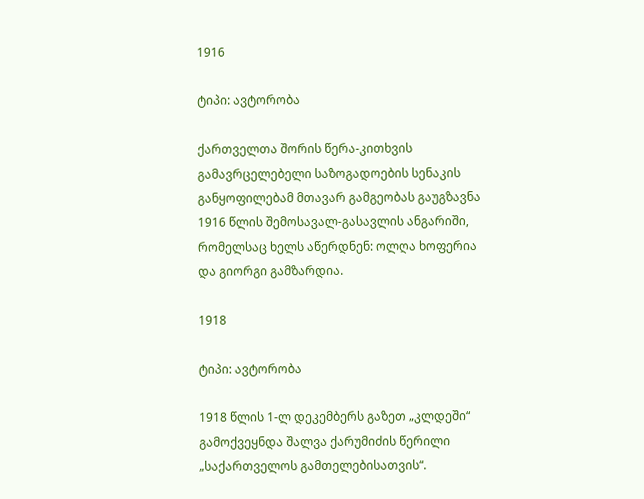1916

ტიპი: ავტორობა

ქართველთა შორის წერა-კითხვის გამავრცელებელი საზოგადოების სენაკის განყოფილებამ მთავარ გამგეობას გაუგზავნა 1916 წლის შემოსავალ-გასავლის ანგარიში, რომელსაც ხელს აწერდნენ: ოლღა ხოფერია და გიორგი გამზარდია.

1918

ტიპი: ავტორობა

1918 წლის 1-ლ დეკემბერს გაზეთ „კლდეში“ გამოქვეყნდა შალვა ქარუმიძის წერილი „საქართველოს გამთელებისათვის“.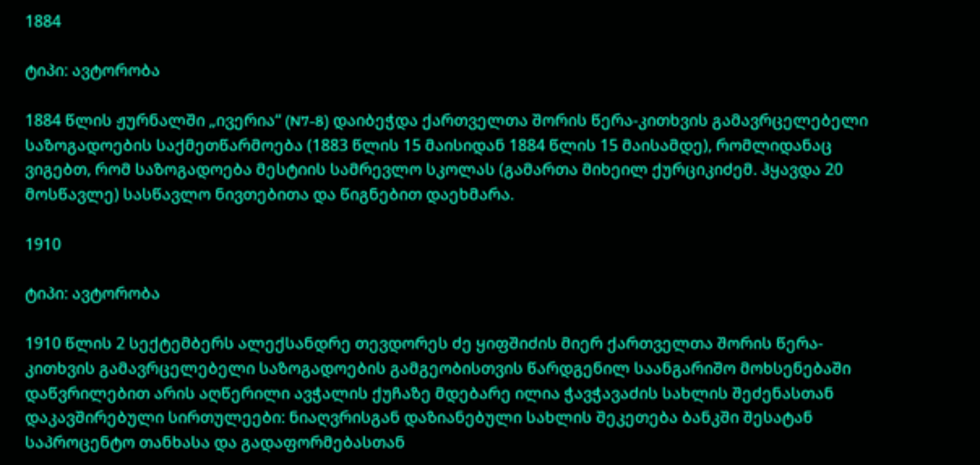1884

ტიპი: ავტორობა

1884 წლის ჟურნალში „ივერია“ (N7-8) დაიბეჭდა ქართველთა შორის წერა-კითხვის გამავრცელებელი საზოგადოების საქმეთწარმოება (1883 წლის 15 მაისიდან 1884 წლის 15 მაისამდე), რომლიდანაც ვიგებთ, რომ საზოგადოება მესტიის სამრევლო სკოლას (გამართა მიხეილ ქურციკიძემ. ჰყავდა 20 მოსწავლე) სასწავლო ნივთებითა და წიგნებით დაეხმარა.

1910

ტიპი: ავტორობა

1910 წლის 2 სექტემბერს ალექსანდრე თევდორეს ძე ყიფშიძის მიერ ქართველთა შორის წერა-კითხვის გამავრცელებელი საზოგადოების გამგეობისთვის წარდგენილ საანგარიშო მოხსენებაში დაწვრილებით არის აღწერილი ავჭალის ქუჩაზე მდებარე ილია ჭავჭავაძის სახლის შეძენასთან დაკავშირებული სირთულეები: ნიაღვრისგან დაზიანებული სახლის შეკეთება ბანკში შესატან საპროცენტო თანხასა და გადაფორმებასთან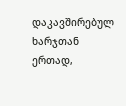დაკავშირებულ ხარჯთან ერთად,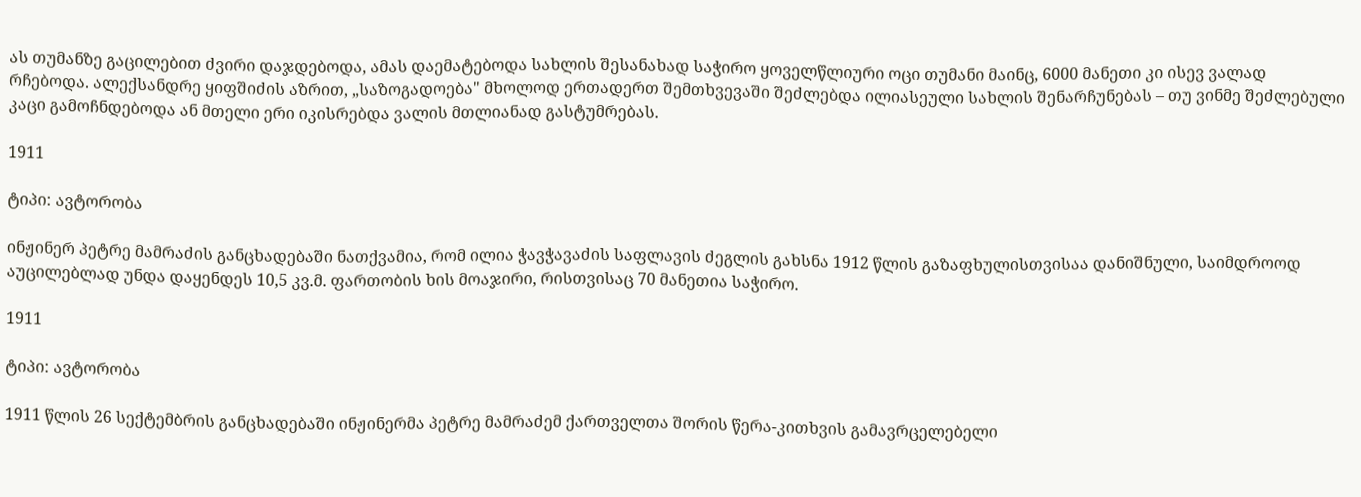ას თუმანზე გაცილებით ძვირი დაჯდებოდა, ამას დაემატებოდა სახლის შესანახად საჭირო ყოველწლიური ოცი თუმანი მაინც, 6000 მანეთი კი ისევ ვალად რჩებოდა. ალექსანდრე ყიფშიძის აზრით, „საზოგადოება" მხოლოდ ერთადერთ შემთხვევაში შეძლებდა ილიასეული სახლის შენარჩუნებას – თუ ვინმე შეძლებული კაცი გამოჩნდებოდა ან მთელი ერი იკისრებდა ვალის მთლიანად გასტუმრებას.

1911

ტიპი: ავტორობა

ინჟინერ პეტრე მამრაძის განცხადებაში ნათქვამია, რომ ილია ჭავჭავაძის საფლავის ძეგლის გახსნა 1912 წლის გაზაფხულისთვისაა დანიშნული, საიმდროოდ აუცილებლად უნდა დაყენდეს 10,5 კვ.მ. ფართობის ხის მოაჯირი, რისთვისაც 70 მანეთია საჭირო.

1911

ტიპი: ავტორობა

1911 წლის 26 სექტემბრის განცხადებაში ინჟინერმა პეტრე მამრაძემ ქართველთა შორის წერა-კითხვის გამავრცელებელი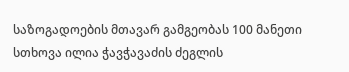საზოგადოების მთავარ გამგეობას 100 მანეთი სთხოვა ილია ჭავჭავაძის ძეგლის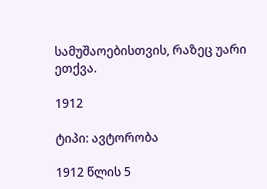სამუშაოებისთვის, რაზეც უარი ეთქვა.

1912

ტიპი: ავტორობა

1912 წლის 5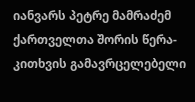იანვარს პეტრე მამრაძემ ქართველთა შორის წერა-კითხვის გამავრცელებელი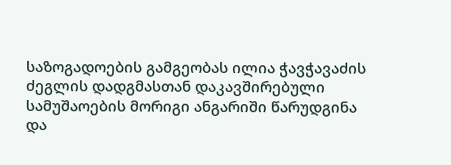საზოგადოების გამგეობას ილია ჭავჭავაძის ძეგლის დადგმასთან დაკავშირებული სამუშაოების მორიგი ანგარიში წარუდგინა და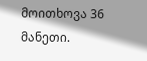მოითხოვა 36 მანეთი.